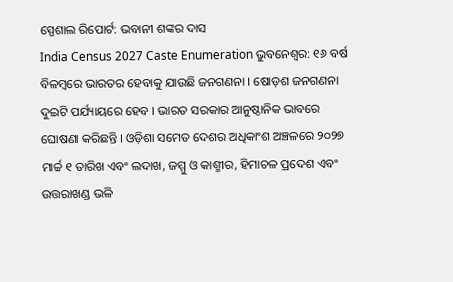ସ୍ପେଶାଲ ରିପୋର୍ଟ: ଭବାନୀ ଶଙ୍କର ଦାସ
India Census 2027 Caste Enumeration ଭୁବନେଶ୍ବର: ୧୬ ବର୍ଷ ବିଳମ୍ବରେ ଭାରତର ହେବାକୁ ଯାଉଛି ଜନଗଣନା । ଷୋଡ଼ଶ ଜନଗଣନା ଦୁଇଟି ପର୍ଯ୍ୟାୟରେ ହେବ । ଭାରତ ସରକାର ଆନୁଷ୍ଠାନିକ ଭାବରେ ଘୋଷଣା କରିଛନ୍ତି । ଓଡ଼ିଶା ସମେତ ଦେଶର ଅଧିକାଂଶ ଅଞ୍ଚଳରେ ୨୦୨୭ ମାର୍ଚ୍ଚ ୧ ତାରିଖ ଏବଂ ଲଦାଖ, ଜମ୍ମୁ ଓ କାଶ୍ମୀର, ହିମାଚଳ ପ୍ରଦେଶ ଏବଂ ଉତ୍ତରାଖଣ୍ଡ ଭଳି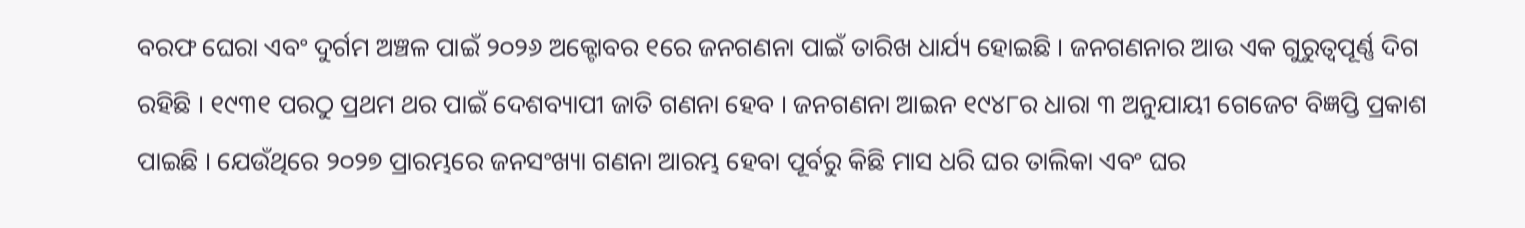ବରଫ ଘେରା ଏବଂ ଦୁର୍ଗମ ଅଞ୍ଚଳ ପାଇଁ ୨୦୨୬ ଅକ୍ଟୋବର ୧ରେ ଜନଗଣନା ପାଇଁ ତାରିଖ ଧାର୍ଯ୍ୟ ହୋଇଛି । ଜନଗଣନାର ଆଉ ଏକ ଗୁରୁତ୍ୱପୂର୍ଣ୍ଣ ଦିଗ ରହିଛି । ୧୯୩୧ ପରଠୁ ପ୍ରଥମ ଥର ପାଇଁ ଦେଶବ୍ୟାପୀ ଜାତି ଗଣନା ହେବ । ଜନଗଣନା ଆଇନ ୧୯୪୮ର ଧାରା ୩ ଅନୁଯାୟୀ ଗେଜେଟ ବିଜ୍ଞପ୍ତି ପ୍ରକାଶ ପାଇଛି । ଯେଉଁଥିରେ ୨୦୨୭ ପ୍ରାରମ୍ଭରେ ଜନସଂଖ୍ୟା ଗଣନା ଆରମ୍ଭ ହେବା ପୂର୍ବରୁ କିଛି ମାସ ଧରି ଘର ତାଲିକା ଏବଂ ଘର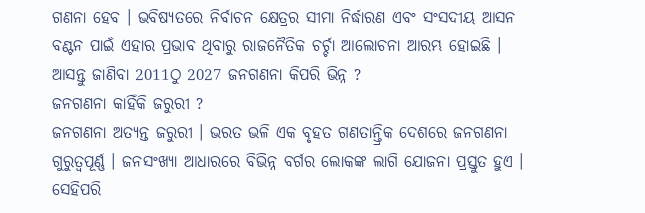ଗଣନା ହେବ । ଭବିଷ୍ୟତରେ ନିର୍ବାଚନ କ୍ଷେତ୍ରର ସୀମା ନିର୍ଦ୍ଧାରଣ ଏବଂ ସଂସଦୀୟ ଆସନ ବଣ୍ଟନ ପାଇଁ ଏହାର ପ୍ରଭାବ ଥିବାରୁ ରାଜନୈତିକ ଚର୍ଚ୍ଚା ଆଲୋଚନା ଆରମ୍ଭ ହୋଇଛି । ଆସନ୍ତୁ ଜାଣିବା 2011ଠୁ 2027 ଜନଗଣନା କିପରି ଭିନ୍ନ ?
ଜନଗଣନା କାହିଁକି ଜରୁରୀ ?
ଜନଗଣନା ଅତ୍ୟନ୍ତ ଜରୁରୀ । ଭରତ ଭଳି ଏକ ବୃହତ ଗଣତାନ୍ତ୍ରିକ ଦେଶରେ ଜନଗଣନା ଗୁରୁତ୍ୱପୂର୍ଣ୍ଣ । ଜନସଂଖ୍ୟା ଆଧାରରେ ବିଭିନ୍ନ ବର୍ଗର ଲୋକଙ୍କ ଲାଗି ଯୋଜନା ପ୍ରସ୍ତୁତ ହୁଏ । ସେହିପରି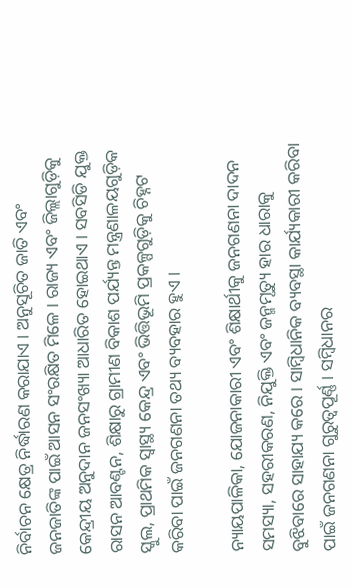ନିର୍ବାଚନ କ୍ଷେତ୍ର ନିର୍ଦ୍ଧାରଣ କରାଯାଏ । ଅନୁସୂଚିତ ଜାତି ଏବଂ ଜନଜାତିଙ୍କ ପାଇଁ ଆସନ ସଂରକ୍ଷିତ ମିଳେ । ରାଜ୍ୟ ଏବଂ ଜିଲ୍ଲାଗୁଡ଼ିକୁ କେନ୍ଦ୍ରୀୟ ଅନୁଦାନ ଜନସଂଖ୍ୟା ଆଧାରିତ ହୋଇଥାଏ । ସବସିଡି ଯୁକ୍ତ ରାସନ ଆବଣ୍ଟନ, ଶିକ୍ଷାରୁ ଗ୍ରାମୀଣ ବିକାଶ ପର୍ଯ୍ୟନ୍ତ ମନ୍ତ୍ରଣାଳୟଗୁଡ଼ିକ ସ୍କୁଲ, ପ୍ରାଥମିକ ସ୍ୱାସ୍ଥ୍ୟ କେନ୍ଦ୍ର ଏବଂ ଭିତ୍ତିଭୂମି ପ୍ରକଳ୍ପଗୁଡ଼ିକୁ ଚିହ୍ନଟ କରିବା ପାଇଁ ଜନଗଣନା ତଥ୍ୟ ବ୍ୟବହାର ହୁଏ ।

ନ୍ୟାୟପାଳିକା, ଯୋଜନାକାରୀ ଏବଂ ଶିକ୍ଷାର୍ଥୀକୁ ଜନଗଣନା ଦାଦନ ସମସ୍ୟା, ସହରୀକରଣ, ନିଯୁକ୍ତି ଏବଂ ଜନ୍ମମୃତ୍ୟୁ ହାର ଧାରାକୁ ବୁଝିବାରେ ସାହାଯ୍ୟ କରେ । ସାମ୍ବିଧାନିକ ବ୍ୟବସ୍ଥା କାର୍ଯ୍ୟକାରୀ କରିବା ପାଇଁ ଜନଗଣନା ଗୁରୁତ୍ୱପୂର୍ଣ୍ଣ । ସମ୍ବିଧାନର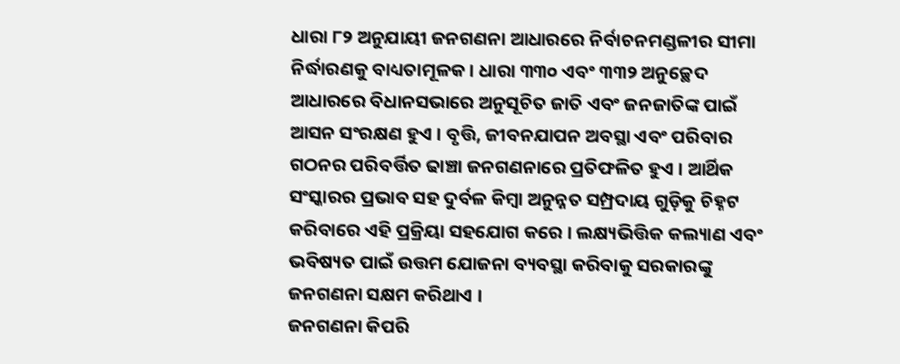ଧାରା ୮୨ ଅନୁଯାୟୀ ଜନଗଣନା ଆଧାରରେ ନିର୍ବାଚନମଣ୍ଡଳୀର ସୀମା ନିର୍ଦ୍ଧାରଣକୁ ବାଧ୍ୟତାମୂଳକ । ଧାରା ୩୩୦ ଏବଂ ୩୩୨ ଅନୁଚ୍ଛେଦ ଆଧାରରେ ବିଧାନସଭାରେ ଅନୁସୂଚିତ ଜାତି ଏବଂ ଜନଜାତିଙ୍କ ପାଇଁ ଆସନ ସଂରକ୍ଷଣ ହୁଏ । ବୃତ୍ତି, ଜୀବନଯାପନ ଅବସ୍ଥା ଏବଂ ପରିବାର ଗଠନର ପରିବର୍ତ୍ତିତ ଢାଞ୍ଚା ଜନଗଣନାରେ ପ୍ରତିଫଳିତ ହୁଏ । ଆର୍ଥିକ ସଂସ୍କାରର ପ୍ରଭାବ ସହ ଦୁର୍ବଳ କିମ୍ବା ଅନୁନ୍ନତ ସମ୍ପ୍ରଦାୟ ଗୁଡ଼ିକୁ ଚିହ୍ନଟ କରିବାରେ ଏହି ପ୍ରକ୍ରିୟା ସହଯୋଗ କରେ । ଲକ୍ଷ୍ୟଭିତ୍ତିକ କଲ୍ୟାଣ ଏବଂ ଭବିଷ୍ୟତ ପାଇଁ ଉତ୍ତମ ଯୋଜନା ବ୍ୟବସ୍ଥା କରିବାକୁ ସରକାରଙ୍କୁ ଜନଗଣନା ସକ୍ଷମ କରିଥାଏ ।
ଜନଗଣନା କିପରି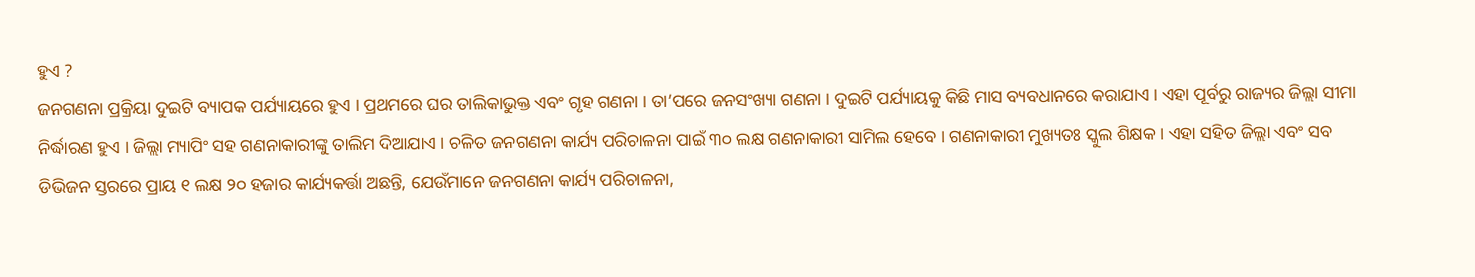ହୁଏ ?
ଜନଗଣନା ପ୍ରକ୍ରିୟା ଦୁଇଟି ବ୍ୟାପକ ପର୍ଯ୍ୟାୟରେ ହୁଏ । ପ୍ରଥମରେ ଘର ତାଲିକାଭୁକ୍ତ ଏବଂ ଗୃହ ଗଣନା । ତା’ପରେ ଜନସଂଖ୍ୟା ଗଣନା । ଦୁଇଟି ପର୍ଯ୍ୟାୟକୁ କିଛି ମାସ ବ୍ୟବଧାନରେ କରାଯାଏ । ଏହା ପୂର୍ବରୁ ରାଜ୍ୟର ଜିଲ୍ଲା ସୀମା ନିର୍ଦ୍ଧାରଣ ହୁଏ । ଜିଲ୍ଲା ମ୍ୟାପିଂ ସହ ଗଣନାକାରୀଙ୍କୁ ତାଲିମ ଦିଆଯାଏ । ଚଳିତ ଜନଗଣନା କାର୍ଯ୍ୟ ପରିଚାଳନା ପାଇଁ ୩୦ ଲକ୍ଷ ଗଣନାକାରୀ ସାମିଲ ହେବେ । ଗଣନାକାରୀ ମୁଖ୍ୟତଃ ସ୍କୁଲ ଶିକ୍ଷକ । ଏହା ସହିତ ଜିଲ୍ଲା ଏବଂ ସବ ଡିଭିଜନ ସ୍ତରରେ ପ୍ରାୟ ୧ ଲକ୍ଷ ୨୦ ହଜାର କାର୍ଯ୍ୟକର୍ତ୍ତା ଅଛନ୍ତି, ଯେଉଁମାନେ ଜନଗଣନା କାର୍ଯ୍ୟ ପରିଚାଳନା,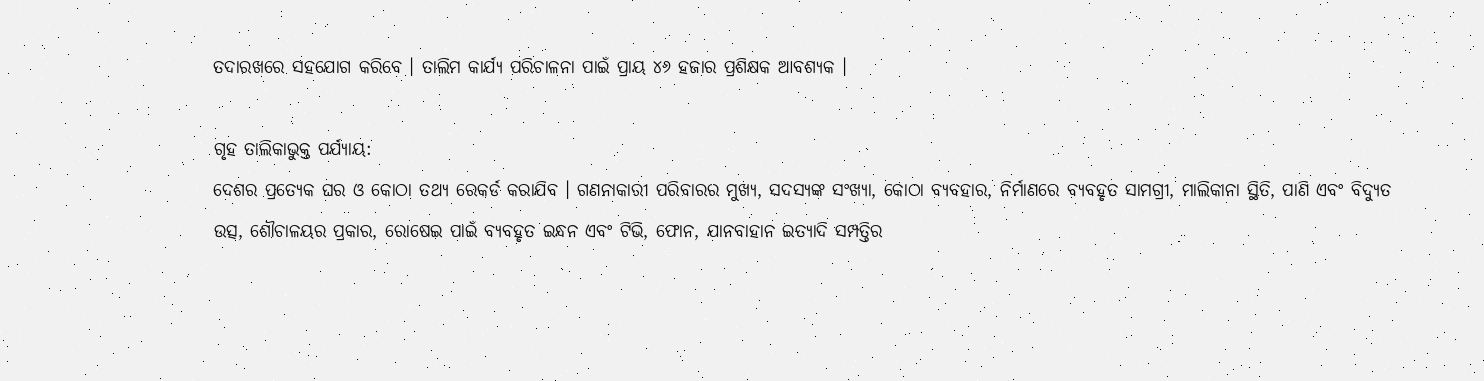ତଦାରଖରେ ସହଯୋଗ କରିବେ । ତାଲିମ କାର୍ଯ୍ୟ ପରିଚାଳନା ପାଇଁ ପ୍ରାୟ ୪୬ ହଜାର ପ୍ରଶିକ୍ଷକ ଆବଶ୍ୟକ ।

ଗୃହ ତାଲିକାଭୁକ୍ତ ପର୍ଯ୍ୟାୟ:
ଦେଶର ପ୍ରତ୍ୟେକ ଘର ଓ କୋଠା ତଥ୍ୟ ରେକର୍ଡ କରାଯିବ । ଗଣନାକାରୀ ପରିବାରର ମୁଖ୍ୟ, ସଦସ୍ୟଙ୍କ ସଂଖ୍ୟା, କୋଠା ବ୍ୟବହାର, ନିର୍ମାଣରେ ବ୍ୟବହୃତ ସାମଗ୍ରୀ, ମାଲିକାନା ସ୍ଥିତି, ପାଣି ଏବଂ ବିଦ୍ୟୁତ ଉତ୍ସ, ଶୌଚାଳୟର ପ୍ରକାର, ରୋଷେଇ ପାଇଁ ବ୍ୟବହୃତ ଇନ୍ଧନ ଏବଂ ଟିଭି, ଫୋନ, ଯାନବାହାନ ଇତ୍ୟାଦି ସମ୍ପତ୍ତିର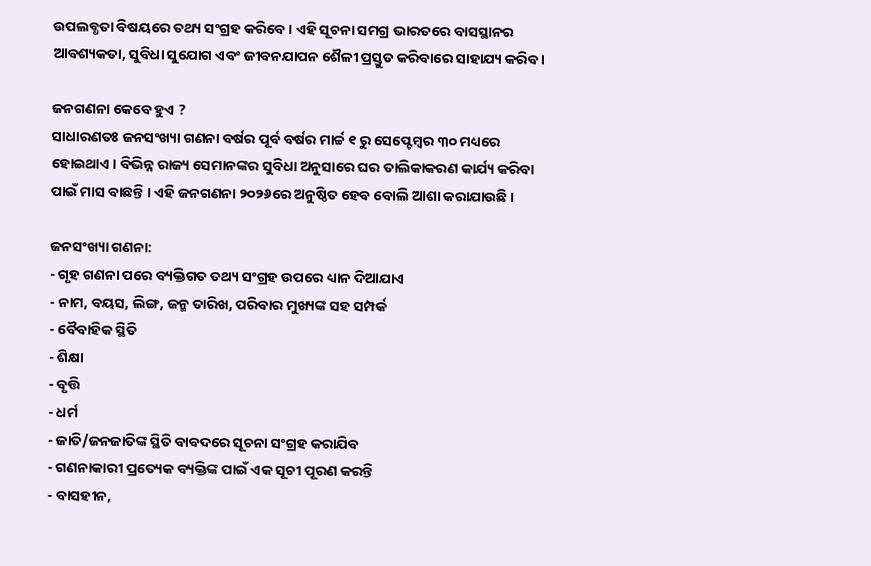ଉପଲବ୍ଧତା ବିଷୟରେ ତଥ୍ୟ ସଂଗ୍ରହ କରିବେ । ଏହି ସୂଚନା ସମଗ୍ର ଭାରତରେ ବାସସ୍ଥାନର ଆବଶ୍ୟକତା, ସୁବିଧା ସୁଯୋଗ ଏବଂ ଜୀବନଯାପନ ଶୈଳୀ ପ୍ରସ୍ତୁତ କରିବାରେ ସାହାଯ୍ୟ କରିବ ।

ଜନଗଣନା କେବେ ହୁଏ ?
ସାଧାରଣତଃ ଜନସଂଖ୍ୟା ଗଣନା ବର୍ଷର ପୂର୍ବ ବର୍ଷର ମାର୍ଚ୍ଚ ୧ ରୁ ସେପ୍ଟେମ୍ବର ୩୦ ମଧ୍ୟରେ ହୋଇଥାଏ । ବିଭିନ୍ନ ରାଜ୍ୟ ସେମାନଙ୍କର ସୁବିଧା ଅନୁସାରେ ଘର ତାଲିକାକରଣ କାର୍ଯ୍ୟ କରିବା ପାଇଁ ମାସ ବାଛନ୍ତି । ଏହି ଜନଗଣନା ୨୦୨୬ରେ ଅନୁଷ୍ଠିତ ହେବ ବୋଲି ଆଶା କରାଯାଉଛି ।

ଜନସଂଖ୍ୟା ଗଣନା:
- ଗୃହ ଗଣନା ପରେ ବ୍ୟକ୍ତିଗତ ତଥ୍ୟ ସଂଗ୍ରହ ଉପରେ ଧ୍ୟାନ ଦିଆଯାଏ
- ନାମ, ବୟସ, ଲିଙ୍ଗ, ଜନ୍ମ ତାରିଖ, ପରିବାର ମୁଖ୍ୟଙ୍କ ସହ ସମ୍ପର୍କ
- ବୈବାହିକ ସ୍ଥିତି
- ଶିକ୍ଷା
- ବୃତ୍ତି
- ଧର୍ମ
- ଜାତି/ଜନଜାତିଙ୍କ ସ୍ଥିତି ବାବଦରେ ସୂଚନା ସଂଗ୍ରହ କରାଯିବ
- ଗଣନାକାରୀ ପ୍ରତ୍ୟେକ ବ୍ୟକ୍ତିଙ୍କ ପାଇଁ ଏକ ସୂଚୀ ପୂରଣ କରନ୍ତି
- ବାସହୀନ,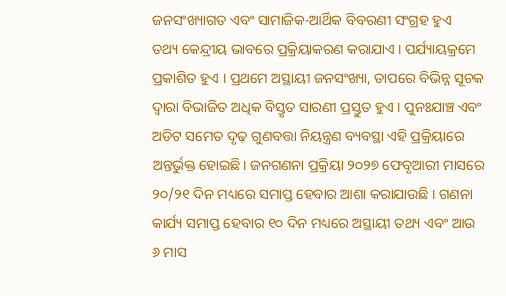ଜନସଂଖ୍ୟାଗତ ଏବଂ ସାମାଜିକ-ଆର୍ଥିକ ବିବରଣୀ ସଂଗ୍ରହ ହୁଏ
ତଥ୍ୟ କେନ୍ଦ୍ରୀୟ ଭାବରେ ପ୍ରକ୍ରିୟାକରଣ କରାଯାଏ । ପର୍ଯ୍ୟାୟକ୍ରମେ ପ୍ରକାଶିତ ହୁଏ । ପ୍ରଥମେ ଅସ୍ଥାୟୀ ଜନସଂଖ୍ୟା, ତାପରେ ବିଭିନ୍ନ ସୂଚକ ଦ୍ୱାରା ବିଭାଜିତ ଅଧିକ ବିସ୍ତୃତ ସାରଣୀ ପ୍ରସ୍ତୁତ ହୁଏ । ପୁନଃଯାଞ୍ଚ ଏବଂ ଅଡିଟ ସମେତ ଦୃଢ଼ ଗୁଣବତ୍ତା ନିୟନ୍ତ୍ରଣ ବ୍ୟବସ୍ଥା ଏହି ପ୍ରକ୍ରିୟାରେ ଅନ୍ତର୍ଭୁକ୍ତ ହୋଇଛି। ଜନଗଣନା ପ୍ରକ୍ରିୟା ୨୦୨୭ ଫେବୃଆରୀ ମାସରେ ୨୦/୨୧ ଦିନ ମଧ୍ୟରେ ସମାପ୍ତ ହେବାର ଆଶା କରାଯାଉଛି । ଗଣନା କାର୍ଯ୍ୟ ସମାପ୍ତ ହେବାର ୧୦ ଦିନ ମଧ୍ୟରେ ଅସ୍ଥାୟୀ ତଥ୍ୟ ଏବଂ ଆଉ ୬ ମାସ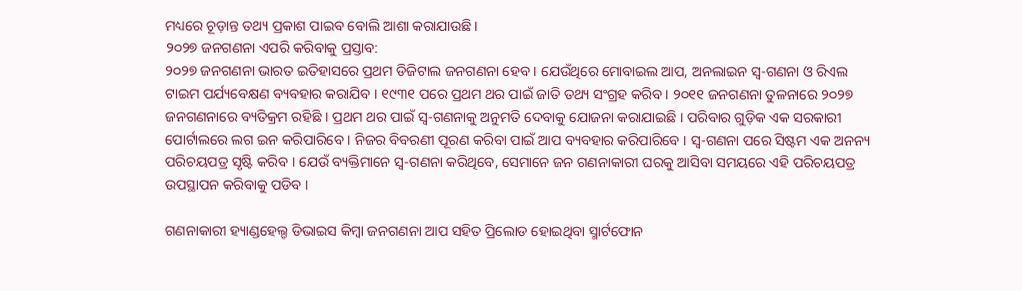ମଧ୍ୟରେ ଚୂଡ଼ାନ୍ତ ତଥ୍ୟ ପ୍ରକାଶ ପାଇବ ବୋଲି ଆଶା କରାଯାଉଛି ।
୨୦୨୭ ଜନଗଣନା ଏପରି କରିବାକୁ ପ୍ରସ୍ତାବ:
୨୦୨୭ ଜନଗଣନା ଭାରତ ଇତିହାସରେ ପ୍ରଥମ ଡିଜିଟାଲ ଜନଗଣନା ହେବ । ଯେଉଁଥିରେ ମୋବାଇଲ ଆପ, ଅନଲାଇନ ସ୍ୱ-ଗଣନା ଓ ରିଏଲ ଟାଇମ ପର୍ଯ୍ୟବେକ୍ଷଣ ବ୍ୟବହାର କରାଯିବ । ୧୯୩୧ ପରେ ପ୍ରଥମ ଥର ପାଇଁ ଜାତି ତଥ୍ୟ ସଂଗ୍ରହ କରିବ । ୨୦୧୧ ଜନଗଣନା ତୁଳନାରେ ୨୦୨୭ ଜନଗଣନାରେ ବ୍ୟତିକ୍ରମ ରହିଛି । ପ୍ରଥମ ଥର ପାଇଁ ସ୍ୱ-ଗଣନାକୁ ଅନୁମତି ଦେବାକୁ ଯୋଜନା କରାଯାଇଛି । ପରିବାର ଗୁଡ଼ିକ ଏକ ସରକାରୀ ପୋର୍ଟାଲରେ ଲଗ ଇନ କରିପାରିବେ । ନିଜର ବିବରଣୀ ପୂରଣ କରିବା ପାଇଁ ଆପ ବ୍ୟବହାର କରିପାରିବେ । ସ୍ୱ-ଗଣନା ପରେ ସିଷ୍ଟମ ଏକ ଅନନ୍ୟ ପରିଚୟପତ୍ର ସୃଷ୍ଟି କରିବ । ଯେଉଁ ବ୍ୟକ୍ତିମାନେ ସ୍ୱ-ଗଣନା କରିଥିବେ, ସେମାନେ ଜନ ଗଣନାକାରୀ ଘରକୁ ଆସିବା ସମୟରେ ଏହି ପରିଚୟପତ୍ର ଉପସ୍ଥାପନ କରିବାକୁ ପଡିବ ।

ଗଣନାକାରୀ ହ୍ୟାଣ୍ଡହେଲ୍ଡ ଡିଭାଇସ କିମ୍ବା ଜନଗଣନା ଆପ ସହିତ ପ୍ରିଲୋଡ ହୋଇଥିବା ସ୍ମାର୍ଟଫୋନ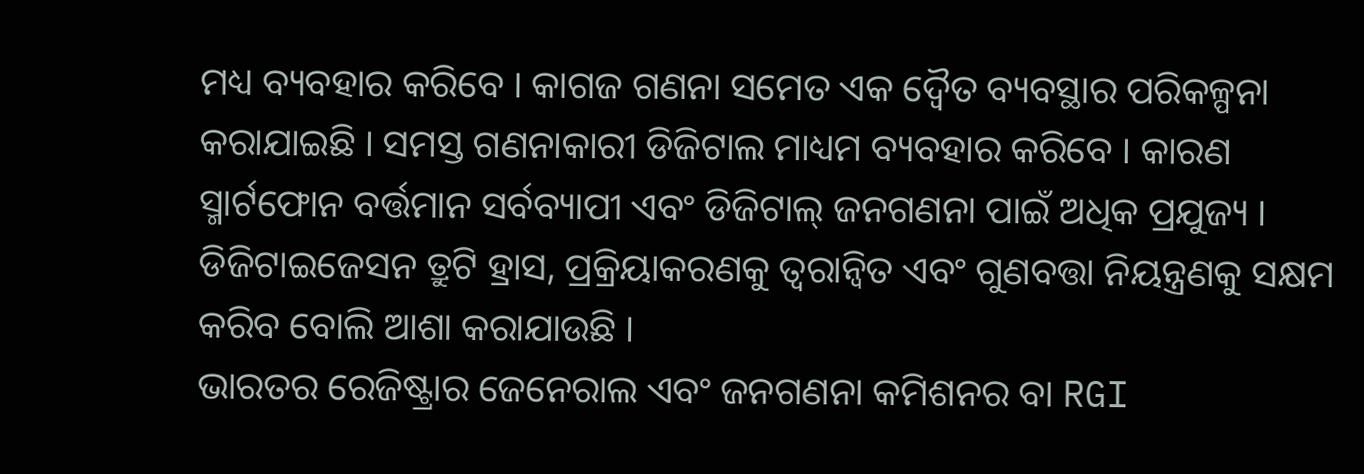ମଧ୍ୟ ବ୍ୟବହାର କରିବେ । କାଗଜ ଗଣନା ସମେତ ଏକ ଦ୍ୱୈତ ବ୍ୟବସ୍ଥାର ପରିକଳ୍ପନା କରାଯାଇଛି । ସମସ୍ତ ଗଣନାକାରୀ ଡିଜିଟାଲ ମାଧ୍ୟମ ବ୍ୟବହାର କରିବେ । କାରଣ ସ୍ମାର୍ଟଫୋନ ବର୍ତ୍ତମାନ ସର୍ବବ୍ୟାପୀ ଏବଂ ଡିଜିଟାଲ୍ ଜନଗଣନା ପାଇଁ ଅଧିକ ପ୍ରଯୁଜ୍ୟ । ଡିଜିଟାଇଜେସନ ତ୍ରୁଟି ହ୍ରାସ, ପ୍ରକ୍ରିୟାକରଣକୁ ତ୍ୱରାନ୍ୱିତ ଏବଂ ଗୁଣବତ୍ତା ନିୟନ୍ତ୍ରଣକୁ ସକ୍ଷମ କରିବ ବୋଲି ଆଶା କରାଯାଉଛି ।
ଭାରତର ରେଜିଷ୍ଟ୍ରାର ଜେନେରାଲ ଏବଂ ଜନଗଣନା କମିଶନର ବା RGI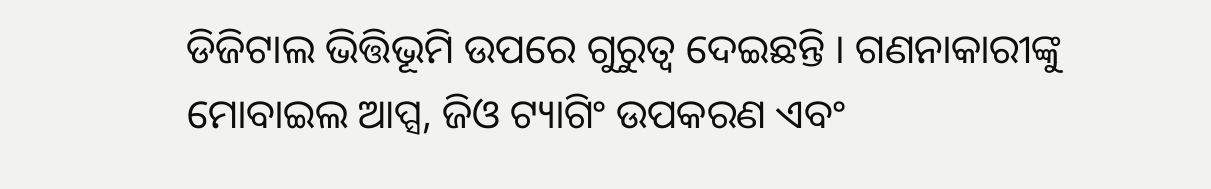ଡିଜିଟାଲ ଭିତ୍ତିଭୂମି ଉପରେ ଗୁରୁତ୍ୱ ଦେଇଛନ୍ତି । ଗଣନାକାରୀଙ୍କୁ ମୋବାଇଲ ଆପ୍ସ, ଜିଓ ଟ୍ୟାଗିଂ ଉପକରଣ ଏବଂ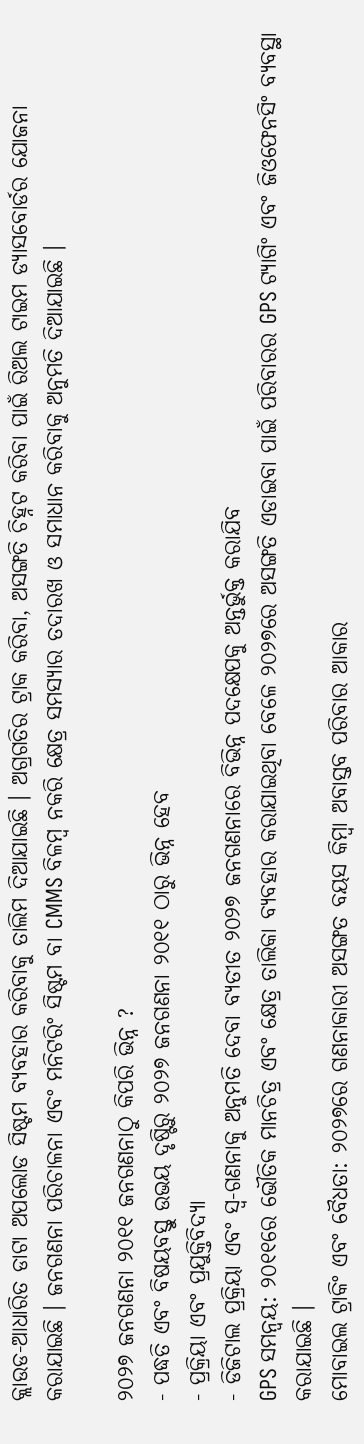କ୍ଲାଉଡ-ଆଧାରିତ ଡାଟା ଅପଲୋଡ ସିଷ୍ଟମ ବ୍ୟବହାର କରିବାକୁ ତାଲିମ ଦିଆଯାଇଛି । ଅଗ୍ରଗତିର ଟ୍ରାକ କରିବା, ଅସଙ୍ଗତି ଚିହ୍ନଟ କରିବା ପାଇଁ ରିଅଲ ଟାଇମ ଡ୍ୟାସବୋର୍ଡର ଯୋଜନା କରାଯାଇଛି । ଜନଗଣନା ପରିଚାଳନା ଏବଂ ମନିଟରିଂ ସିଷ୍ଟମ ବା CMMS ବିଳମ୍ବ ନକରି କ୍ଷେତ୍ର ସମସ୍ୟାର ତଦାରଖ ଓ ସମାଧାନ କରିବାକୁ ଅନୁମତି ଦିଆଯାଇଛି ।

୨୦୨୭ ଜନଗଣନା ୨୦୧୧ ଜନଗଣନାଠୁ କିପରି ଭିନ୍ନ ?
- ପଦ୍ଧତି ଏବଂ ବିଷୟବସ୍ତୁ ଉଭୟ ଦୃଷ୍ଟିରୁ ୨୦୨୭ ଜନଗଣନା ୨୦୧୧ ଠାରୁ ଭିନ୍ନ ହେବ
- ପ୍ରକ୍ରିୟା ଏବଂ ପ୍ରଯୁକ୍ତିବିଦ୍ୟା
- ଡିଜିଟାଲ ପ୍ରକ୍ରିୟା ଏବଂ ସ୍ୱ-ଗଣନାକୁ ଅନୁମତି ଦେବା ବ୍ୟତୀତ ୨୦୨୭ ଜନଗଣନାରେ ବିଭିନ୍ନ ପଦକ୍ଷେପକୁ ଅନ୍ତର୍ଭୁକ୍ତ କରାଯିବ
GPS ସମନ୍ୱୟ: ୨୦୧୧ରେ ଭୌତିକ ମାନଚିତ୍ର ଏବଂ କ୍ଷେତ୍ର ତାଲିକା ବ୍ୟବହାର କରାଯାଇଥିବା ବେଳେ ୨୦୨୭ରେ ଅସଙ୍ଗତି ଏଡାଇବା ପାଇଁ ପରିବାରର GPS ଟ୍ୟାଗିଂ ଏବଂ ଜିଓଫେନସିଂ ବ୍ୟବସ୍ଥା କରାଯାଇଛି ।
ମୋବାଇଲ ଟ୍ରାକିଂ ଏବଂ ବୈଧତା: ୨୦୨୭ରେ ଗଣନାକାରୀ ଅସଙ୍ଗତ ବୟସ କିମ୍ବା ଅବାସ୍ତବ ପରିବାର ଆକାର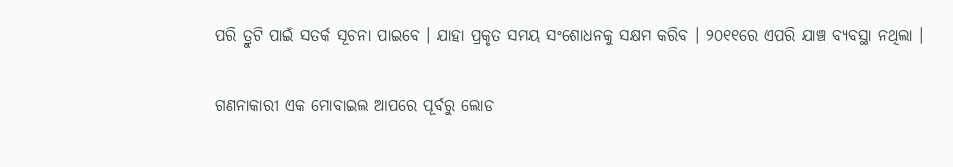ପରି ତ୍ରୁଟି ପାଇଁ ସତର୍କ ସୂଚନା ପାଇବେ । ଯାହା ପ୍ରକୃତ ସମୟ ସଂଶୋଧନକୁ ସକ୍ଷମ କରିବ । ୨୦୧୧ରେ ଏପରି ଯାଞ୍ଚ ବ୍ୟବସ୍ଥା ନଥିଲା ।

ଗଣନାକାରୀ ଏକ ମୋବାଇଲ ଆପରେ ପୂର୍ବରୁ ଲୋଡ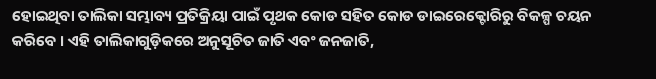ହୋଇଥିବା ତାଲିକା ସମ୍ଭାବ୍ୟ ପ୍ରତିକ୍ରିୟା ପାଇଁ ପୃଥକ କୋଡ ସହିତ କୋଡ ଡାଇରେକ୍ଟୋରିରୁ ବିକଳ୍ପ ଚୟନ କରିବେ । ଏହି ତାଲିକାଗୁଡ଼ିକରେ ଅନୁସୂଚିତ ଜାତି ଏବଂ ଜନଜାତି,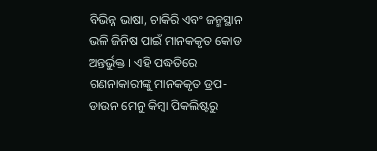ବିଭିନ୍ନ ଭାଷା, ଚାକିରି ଏବଂ ଜନ୍ମସ୍ଥାନ ଭଳି ଜିନିଷ ପାଇଁ ମାନକକୃତ କୋଡ ଅନ୍ତର୍ଭୁକ୍ତ । ଏହି ପଦ୍ଧତିରେ ଗଣନାକାରୀଙ୍କୁ ମାନକକୃତ ଡ୍ରପ-ଡାଉନ ମେନୁ କିମ୍ବା ପିକଲିଷ୍ଟରୁ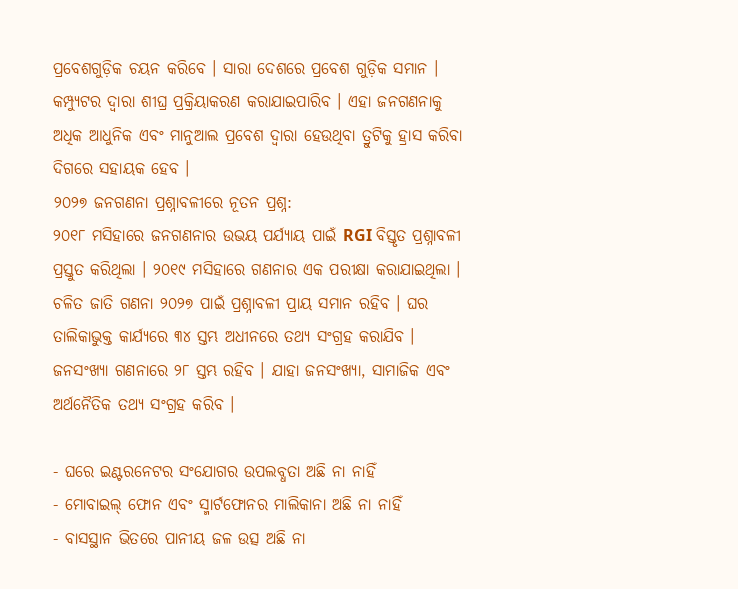ପ୍ରବେଶଗୁଡ଼ିକ ଚୟନ କରିବେ । ସାରା ଦେଶରେ ପ୍ରବେଶ ଗୁଡ଼ିକ ସମାନ । କମ୍ପ୍ୟୁଟର ଦ୍ୱାରା ଶୀଘ୍ର ପ୍ରକ୍ରିୟାକରଣ କରାଯାଇପାରିବ । ଏହା ଜନଗଣନାକୁ ଅଧିକ ଆଧୁନିକ ଏବଂ ମାନୁଆଲ ପ୍ରବେଶ ଦ୍ୱାରା ହେଉଥିବା ତ୍ରୁଟିକୁ ହ୍ରାସ କରିବା ଦିଗରେ ସହାୟକ ହେବ ।
୨୦୨୭ ଜନଗଣନା ପ୍ରଶ୍ନାବଳୀରେ ନୂତନ ପ୍ରଶ୍ନ:
୨୦୧୮ ମସିହାରେ ଜନଗଣନାର ଉଭୟ ପର୍ଯ୍ୟାୟ ପାଇଁ RGI ବିସ୍ତୃତ ପ୍ରଶ୍ନାବଳୀ ପ୍ରସ୍ତୁତ କରିଥିଲା । ୨୦୧୯ ମସିହାରେ ଗଣନାର ଏକ ପରୀକ୍ଷା କରାଯାଇଥିଲା । ଚଳିତ ଜାତି ଗଣନା ୨୦୨୭ ପାଇଁ ପ୍ରଶ୍ନାବଳୀ ପ୍ରାୟ ସମାନ ରହିବ । ଘର ତାଲିକାଭୁକ୍ତ କାର୍ଯ୍ୟରେ ୩୪ ସ୍ତମ୍ଭ ଅଧୀନରେ ତଥ୍ୟ ସଂଗ୍ରହ କରାଯିବ । ଜନସଂଖ୍ୟା ଗଣନାରେ ୨୮ ସ୍ତମ୍ଭ ରହିବ । ଯାହା ଜନସଂଖ୍ୟା, ସାମାଜିକ ଏବଂ ଅର୍ଥନୈତିକ ତଥ୍ୟ ସଂଗ୍ରହ କରିବ ।

- ଘରେ ଇଣ୍ଟରନେଟର ସଂଯୋଗର ଉପଲବ୍ଧତା ଅଛି ନା ନାହିଁ
- ମୋବାଇଲ୍ ଫୋନ ଏବଂ ସ୍ମାର୍ଟଫୋନର ମାଲିକାନା ଅଛି ନା ନାହିଁ
- ବାସସ୍ଥାନ ଭିତରେ ପାନୀୟ ଜଳ ଉତ୍ସ ଅଛି ନା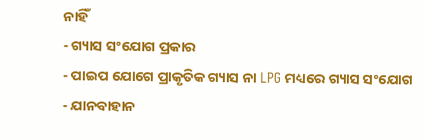ନାହିଁ
- ଗ୍ୟାସ ସଂଯୋଗ ପ୍ରକାର
- ପାଇପ ଯୋଗେ ପ୍ରାକୃତିକ ଗ୍ୟାସ ନା LPG ମଧ୍ୟରେ ଗ୍ୟାସ ସଂଯୋଗ
- ଯାନବାହାନ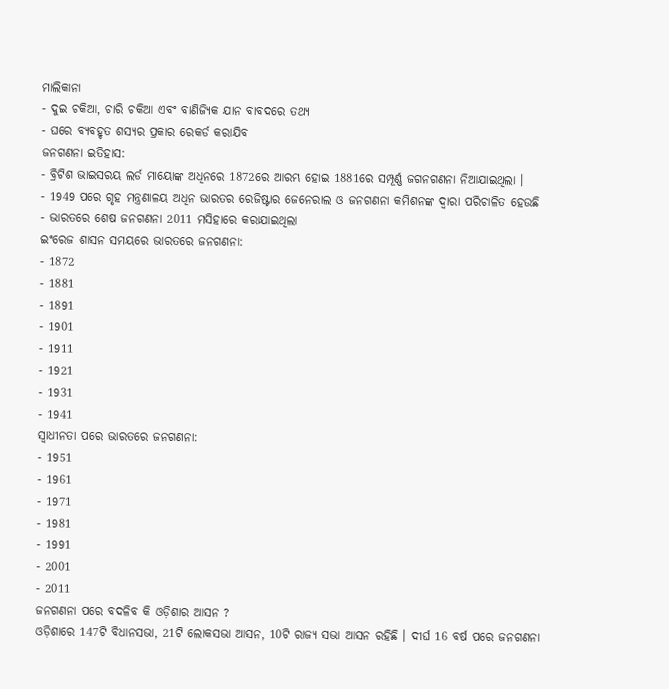ମାଲିକାନା
- ଦୁଇ ଚକିଆ, ଚାରି ଚକିଆ ଏବଂ ବାଣିଜ୍ୟିକ ଯାନ ବାବଦରେ ତଥ୍ୟ
- ଘରେ ବ୍ୟବହୃତ ଶସ୍ୟର ପ୍ରକାର ରେକର୍ଡ କରାଯିବ
ଜନଗଣନା ଇତିହାସ:
- ବ୍ରିଟିଶ ଭାଇସରୟ ଲର୍ଡ ମାୟୋଙ୍କ ଅଧିନରେ 1872ରେ ଆରମ୍ଭ ହୋଇ 1881ରେ ସମ୍ପୂର୍ଣ୍ଣ ଜଗନଗଣନା ନିଆଯାଇଥିଲା ।
- 1949 ପରେ ଗୃହ ମନ୍ତ୍ରଣାଳୟ ଅଧିନ ଭାରତର ରେଜିଷ୍ଟାର ଜେନେରାଲ ଓ ଜନଗଣନା କମିଶନଙ୍କ ଦ୍ବାରା ପରିଚାଳିତ ହେଉଛି
- ଭାରତରେ ଶେଷ ଜନଗଣନା 2011 ମସିହାରେ କରାଯାଇଥିଲା
ଇଂରେଜ ଶାସନ ସମୟରେ ଭାରତରେ ଜନଗଣନା:
- 1872
- 1881
- 1891
- 1901
- 1911
- 1921
- 1931
- 1941
ସ୍ବାଧୀନତା ପରେ ଭାରତରେ ଜନଗଣନା:
- 1951
- 1961
- 1971
- 1981
- 1991
- 2001
- 2011
ଜନଗଣନା ପରେ ବଦଳିବ କି ଓଡ଼ିଶାର ଆସନ ?
ଓଡ଼ିଶାରେ 147ଟି ବିଧାନସଭା, 21ଟି ଲୋକସଭା ଆସନ, 10ଟି ରାଜ୍ୟ ସଭା ଆସନ ରହିଛି । ଦୀର୍ଘ 16 ବର୍ଷ ପରେ ଜନଗଣନା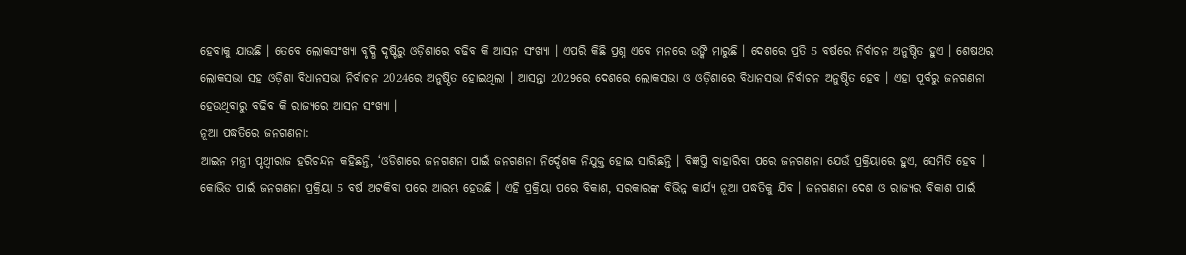ହେବାକୁ ଯାଉଛି । ତେବେ ଲୋକସଂଖ୍ୟା ବୃଦ୍ଧି ଦୃଷ୍ଟିରୁ ଓଡ଼ିଶାରେ ବଢିବ କି ଆସନ ସଂଖ୍ୟା । ଏପରି କିଛି ପ୍ରଶ୍ନ ଏବେ ମନରେ ଉଙ୍କି ମାରୁଛି । ଦେଶରେ ପ୍ରତି 5 ବର୍ଷରେ ନିର୍ବାଚନ ଅନୁଷ୍ଠିତ ହୁଏ । ଶେଷଥର ଲୋକସଭା ସହ ଓଡ଼ିଶା ବିଧାନସଭା ନିର୍ବାଚନ 2024ରେ ଅନୁଷ୍ଠିତ ହୋଇଥିଲା । ଆସନ୍ତା 2029ରେ ଦେଶରେ ଲୋକସଭା ଓ ଓଡ଼ିଶାରେ ବିଧାନସଭା ନିର୍ବାଚନ ଅନୁଷ୍ଠିତ ହେବ । ଏହା ପୂର୍ବରୁ ଜନଗଣନା ହେଉଥିବାରୁ ବଢିବ କି ରାଜ୍ୟରେ ଆସନ ସଂଖ୍ୟା ।
ନୂଆ ପଦ୍ଧତିରେ ଜନଗଣନା:
ଆଇନ ମନ୍ତ୍ରୀ ପୃଥ୍ୱୀରାଜ ହରିଚନ୍ଦନ କହିଛନ୍ତି, ‘ଓଡିଶାରେ ଜନଗଣନା ପାଇଁ ଜନଗଣନା ନିର୍ଦ୍ଦେଶକ ନିଯୁକ୍ତ ହୋଇ ସାରିଛନ୍ତି । ବିଜ୍ଞପ୍ତି ବାହାରିବା ପରେ ଜନଗଣନା ଯେଉଁ ପ୍ରକ୍ରିୟାରେ ହୁଏ, ସେମିତି ହେବ । କୋଭିଡ ପାଇଁ ଜନଗଣନା ପ୍ରକ୍ରିୟା 5 ବର୍ଷ ଅଟକିବା ପରେ ଆରମ୍ଭ ହେଉଛି । ଏହି ପ୍ରକ୍ରିୟା ପରେ ବିକାଶ, ସରକାରଙ୍କ ବିଭିନ୍ନ କାର୍ଯ୍ୟ ନୂଆ ପଦ୍ଧତିକୁ ଯିବ । ଜନଗଣନା ଦେଶ ଓ ରାଜ୍ୟର ବିକାଶ ପାଇଁ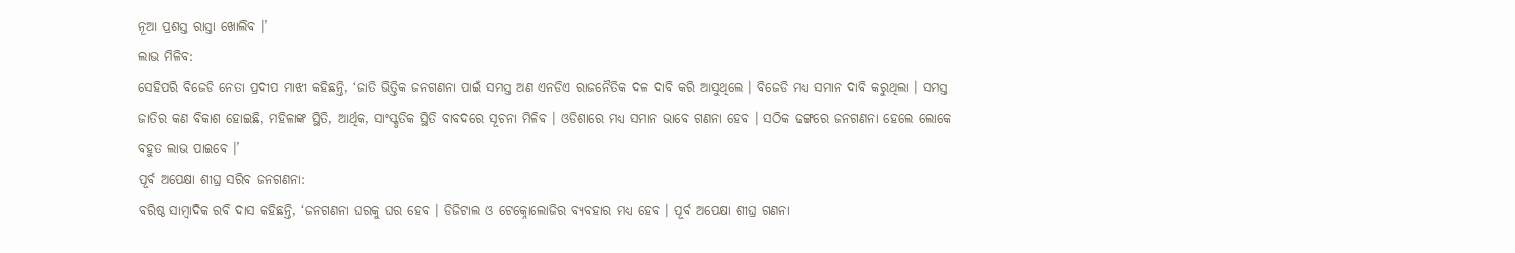ନୂଆ ପ୍ରଶସ୍ତ ରାସ୍ତା ଖୋଲିବ ।’
ଲାଭ ମିଳିବ:
ସେହିପରି ବିଜେଡି ନେତା ପ୍ରଦୀପ ମାଝୀ କହିଛନ୍ତି, ‘ଜାତି ଭିତ୍ତିକ ଜନଗଣନା ପାଇଁ ସମସ୍ତ ଅଣ ଏନଡିଏ ରାଜନୈତିକ ଦଳ ଦାବି କରି ଆସୁଥିଲେ । ବିଜେଡି ମଧ୍ୟ ସମାନ ଦାବି କରୁଥିଲା । ସମସ୍ତ ଜାତିର କଣ ବିକାଶ ହୋଇଛି, ମହିଳାଙ୍କ ସ୍ଥିତି, ଆର୍ଥିକ, ସାଂସ୍କୃତିକ ସ୍ଥିତି ବାବଦରେ ସୂଚନା ମିଳିବ । ଓଡିଶାରେ ମଧ୍ୟ ସମାନ ଭାବେ ଗଣନା ହେବ । ସଠିକ ଢଙ୍ଗରେ ଜନଗଣନା ହେଲେ ଲୋକେ ବହୁତ ଲାଭ ପାଇବେ ।’
ପୂର୍ବ ଅପେକ୍ଷା ଶୀଘ୍ର ସରିବ ଜନଗଣନା:
ବରିଷ୍ଠ ସାମ୍ବାଦିକ ରବି ଦାସ କହିଛନ୍ତି, ‘ଜନଗଣନା ଘରକୁ ଘର ହେବ । ଡିଜିଟାଲ ଓ ଟେକ୍ନୋଲୋଜିର ବ୍ୟବହାର ମଧ୍ୟ ହେବ । ପୂର୍ବ ଅପେକ୍ଷା ଶୀଘ୍ର ଗଣନା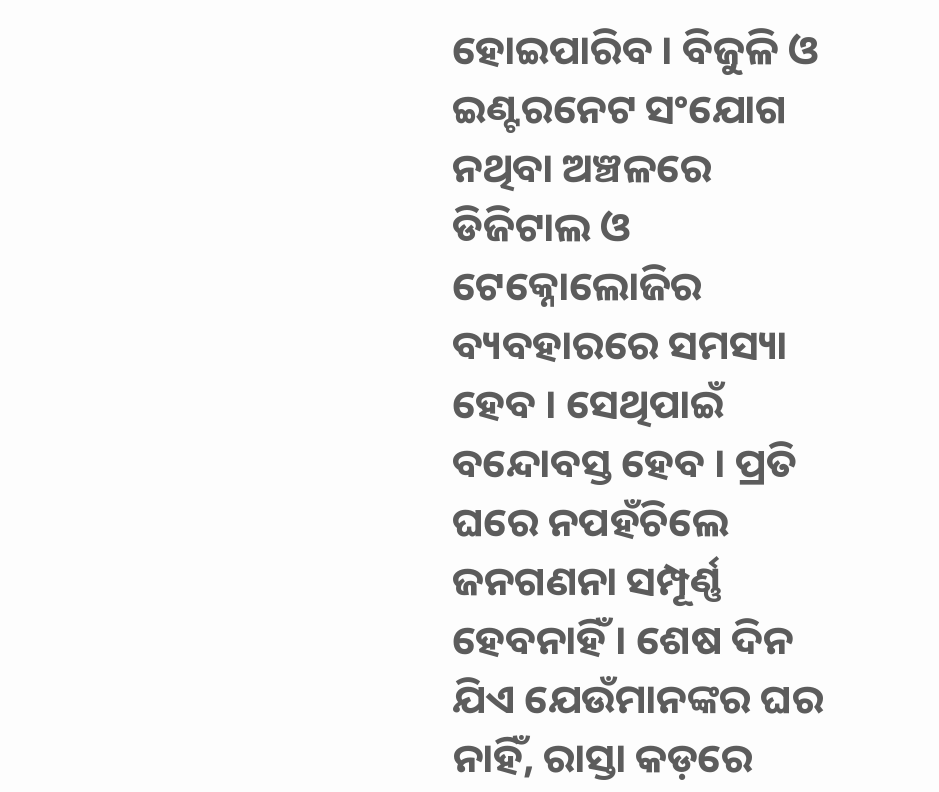ହୋଇପାରିବ । ବିଜୁଳି ଓ ଇଣ୍ଟରନେଟ ସଂଯୋଗ ନଥିବା ଅଞ୍ଚଳରେ ଡିଜିଟାଲ ଓ ଟେକ୍ନୋଲୋଜିର ବ୍ୟବହାରରେ ସମସ୍ୟା ହେବ । ସେଥିପାଇଁ ବନ୍ଦୋବସ୍ତ ହେବ । ପ୍ରତି ଘରେ ନପହଁଚିଲେ ଜନଗଣନା ସମ୍ପୂର୍ଣ୍ଣ ହେବନାହିଁ । ଶେଷ ଦିନ ଯିଏ ଯେଉଁମାନଙ୍କର ଘର ନାହିଁ, ରାସ୍ତା କଡ଼ରେ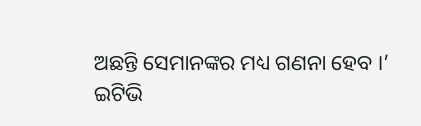ଅଛନ୍ତି ସେମାନଙ୍କର ମଧ୍ୟ ଗଣନା ହେବ ।’
ଇଟିଭି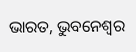ଭାରତ, ଭୁବନେଶ୍ବର